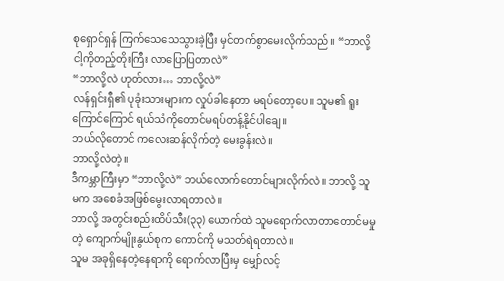စုရှောင်ရှန် ကြက်သေသေသွားခဲ့ပြီး မှင်တက်စွာမေးလိုက်သည်။ “ဘာလို့ ငါ့ကိုတည့်တိုးကြီး လာပြောပြတာလဲ”
“ဘာလို့လဲ ဟုတ်လား… ဘာလို့လဲ”
လန်ရှင်းရှီ၏ ပုခုံးသားများက လှုပ်ခါနေတာ မရပ်တော့ပေ။ သူမ၏ ရူးကြောင်ကြောင် ရယ်သံကိုတောင်မရပ်တန့်နိုင်ပါချေ။
ဘယ်လိုတောင် ကလေးဆန်လိုက်တဲ့ မေးခွန်းလဲ။
ဘာလို့လဲတဲ့။
ဒီကမ္ဘာကြီးမှာ “ဘာလို့လဲ” ဘယ်လောက်တောင်များလိုက်လဲ။ ဘာလို့ သူမက အစေခံအဖြစ်မွေးလာရတာလဲ။
ဘာလို့ အတွင်းစည်းထိပ်သီး(၃၃) ယောက်ထဲ သူမရောက်လာတာတောင်မမှုတဲ့ ကျောက်မျိုးနွယ်စုက ကောင်ကို မသတ်ရဲရတာလဲ။
သူမ အခုရှိနေတဲ့နေရာကို ရောက်လာပြီးမှ မျှော်လင့်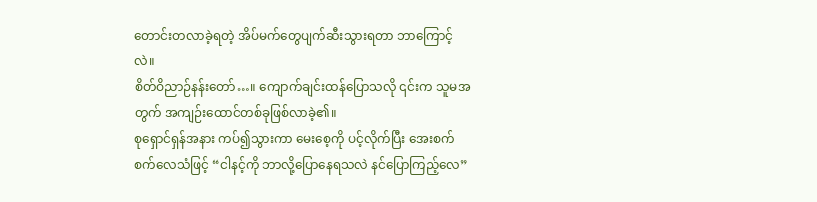တောင်းတလာခဲ့ရတဲ့ အိပ်မက်တွေပျက်ဆီးသွားရတာ ဘာကြောင့်လဲ။
စိတ်ဝိညာဉ်နန်းတော်…။ ကျောက်ချင်းထန်ပြောသလို ၎င်းက သူမအတွက် အကျဉ်းထောင်တစ်ခုဖြစ်လာခဲ့၏။
စုရှောင်ရှန်အနား ကပ်၍သွားကာ မေးစေ့ကို ပင့်လိုက်ပြီး အေးစက်စက်လေသံဖြင့် “ငါနင့်ကို ဘာလို့ပြောနေရသလဲ နင်ပြောကြည့်လေ”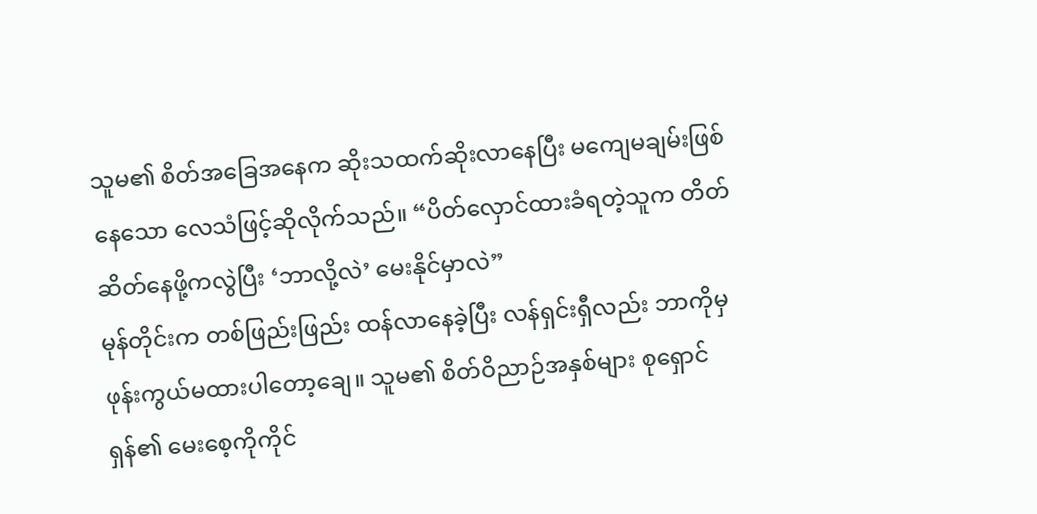သူမ၏ စိတ်အခြေအနေက ဆိုးသထက်ဆိုးလာနေပြီး မကျေမချမ်းဖြစ်နေသော လေသံဖြင့်ဆိုလိုက်သည်။ “ပိတ်လှောင်ထားခံရတဲ့သူက တိတ်ဆိတ်နေဖို့ကလွဲပြီး ‘ဘာလို့လဲ’ မေးနိုင်မှာလဲ”
မုန်တိုင်းက တစ်ဖြည်းဖြည်း ထန်လာနေခဲ့ပြီး လန်ရှင်းရှီလည်း ဘာကိုမှ ဖုန်းကွယ်မထားပါတော့ချေ။ သူမ၏ စိတ်ဝိညာဉ်အနှစ်များ စုရှောင်ရှန်၏ မေးစေ့ကိုကိုင်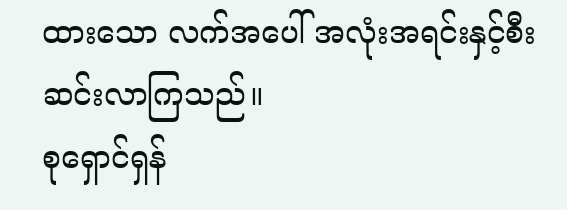ထားသော လက်အပေါ် အလုံးအရင်းနှင့်စီးဆင်းလာကြသည်။
စုရှောင်ရှန်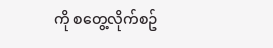ကို စတွေ့လိုက်စဥ်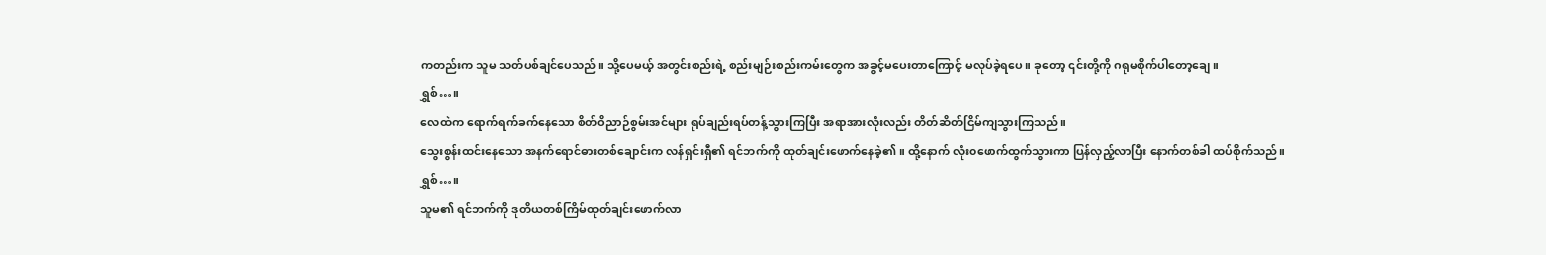ကတည်းက သူမ သတ်ပစ်ချင်ပေသည်။ သို့ပေမယ့် အတွင်းစည်းရဲ့ စည်းမျဉ်းစည်းကမ်းတွေက အခွင့်မပေးတာကြောင့် မလုပ်ခဲ့ရပေ။ ခုတော့ ၎င်းတို့ကို ဂရုမစိုက်ပါတော့ချေ။
ရွှစ်…။
လေထဲက ရောက်ရက်ခက်နေသော စိတ်ဝိညာဉ်စွမ်းအင်များ ရုပ်ချည်းရပ်တန့်သွားကြပြီး အရာအားလုံးလည်း တိတ်ဆိတ်ငြိမ်ကျသွားကြသည်။
သွေးစွန်းထင်းနေသော အနက်ရောင်ဓားတစ်ချောင်းက လန်ရှင်းရှီ၏ ရင်ဘက်ကို ထုတ်ချင်းဖောက်နေခဲ့၏။ ထို့နောက် လုံး၀ဖောက်ထွက်သွားကာ ပြန်လှည့်လာပြီး နောက်တစ်ခါ ထပ်စိုက်သည်။
ရွှစ်…။
သူမ၏ ရင်ဘက်ကို ဒုတိယတစ်ကြိမ်ထုတ်ချင်းဖောက်လာ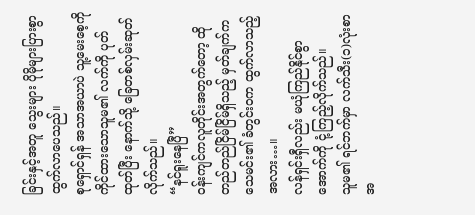ခြင်းနှင့်အတူ သွေးများ ပိုမိုများပြားစွာထွက်လာပေသည်။
စုရှောင်ရှန် အသာအယာပဲ သူ့မေးစေ့ကိုကိုင်ထားသောသူမ၏ လက်ကို ပုတ်ထုတ်ပြီး နောက်သို့ ခြေတစ်လှမ်းဆုတ်လိုက်သည်။
“နင်ရူးနေပြီ”
၀န်းကျင်ကလူတိုင်းအတွက်တော့ ထိုတည်တည်ငြိမ်ငြိမ်ရှိသည့် မှတ်ချက်က သေမင်း၏ ခံတွင်း၀က ထွက်လာသည့်အလား…။
လန်ရှင်းရှီလည်း မယုံကြည်နိုင်စွာ အောက်ကို ငုံ့ကြည့်လိုက်သည်။
သူမ၏ ရင်ဘက်မှာ လက်သီး(၁)လုံးစာ အ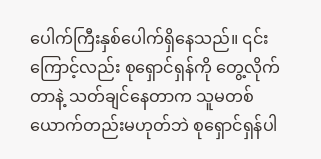ပေါက်ကြီးနှစ်ပေါက်ရှိနေသည်။ ၎င်းကြောင့်လည်း စုရှောင်ရှန်ကို တွေ့လိုက်တာနဲ့ သတ်ချင်နေတာက သူမတစ်ယောက်တည်းမဟုတ်ဘဲ စုရှောင်ရှန်ပါ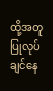ထို့အတူ ပြုလုပ်ချင်နေ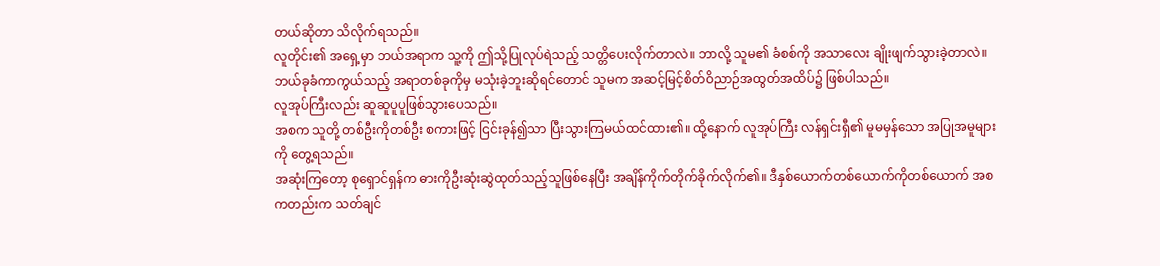တယ်ဆိုတာ သိလိုက်ရသည်။
လူတိုင်း၏ အရှေ့မှာ ဘယ်အရာက သူ့ကို ဤသို့ပြုလုပ်ရဲသည့် သတ္တိပေးလိုက်တာလဲ။ ဘာလို့ သူမ၏ ခံစစ်ကို အသာလေး ချိုးဖျက်သွားခဲ့တာလဲ။
ဘယ်ခုခံကာကွယ်သည့် အရာတစ်ခုကိုမှ မသုံးခဲ့ဘူးဆိုရင်တောင် သူမက အဆင့်မြင့်စိတ်ဝိညာဉ်အထွတ်အထိပ်၌ ဖြစ်ပါသည်။
လူအုပ်ကြီးလည်း ဆူဆူပူပူဖြစ်သွားပေသည်။
အစက သူတို့ တစ်ဦးကိုတစ်ဦး စကားဖြင့် ငြင်းခုန်၍သာ ပြီးသွားကြမယ်ထင်ထား၏။ ထို့နောက် လူအုပ်ကြီး လန်ရှင်းရှီ၏ မူမမှန်သော အပြုအမူများကို တွေ့ရသည်။
အဆုံးကြတော့ စုရှောင်ရှန်က ဓားကိုဦးဆုံးဆွဲထုတ်သည့်သူဖြစ်နေပြီး အချိန်ကိုက်တိုက်ခိုက်လိုက်၏။ ဒီနှစ်ယောက်တစ်ယောက်ကိုတစ်ယောက် အစကတည်းက သတ်ချင်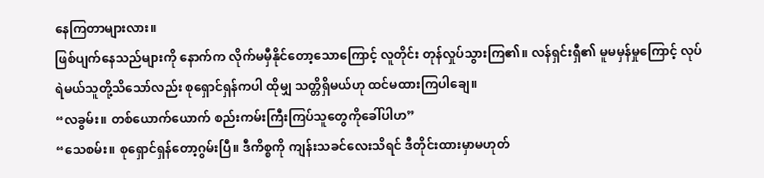နေကြတာများလား။
ဖြစ်ပျက်နေသည်များကို နောက်က လိုက်မမှီနိုင်တော့သောကြောင့် လူတိုင်း တုန်လှုပ်သွားကြ၏။ လန်ရှင်းရှီ၏ မူမမှန်မှုကြောင့် လုပ်ရဲမယ်သူတို့သိသော်လည်း စုရှောင်ရှန်ကပါ ထိုမျှ သတ္တိရှိမယ်ဟု ထင်မထားကြပါချေ။
“လခွမ်း။ တစ်ယောက်ယောက် စည်းကမ်းကြီးကြပ်သူတွေကိုခေါ်ပါဟ”
“သေစမ်း။ စုရှောင်ရှန်တော့ဂွမ်းပြီ။ ဒီကိစ္စကို ကျန်းသခင်လေးသိရင် ဒီတိုင်းထားမှာမဟုတ်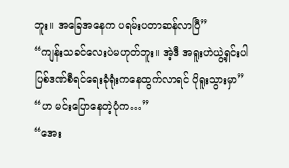ဘူး။ အခြေအနေက ပရမ်းပတာဆန်လာပြီ”
“ကျန်းသခင်လေးပဲမဟုတ်ဘူး။ အဲ့ဒီ အရူးဟဲယွဲ့ရှင်းပါ ပြစ်ဒဏ်စီရင်ရေးခုံရုံးကနေထွက်လာရင် ပိုရူးသွားမှာ”
“ဟ မင်းပြောနေတဲ့ပုံက…”
“အေး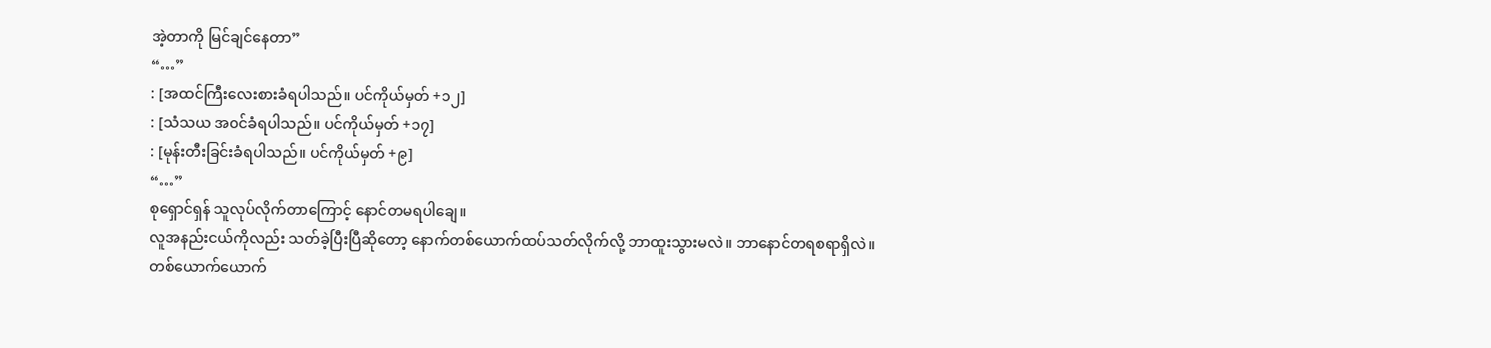အဲ့တာကို မြင်ချင်နေတာ”
“…”
: [အထင်ကြီးလေးစားခံရပါသည်။ ပင်ကိုယ်မှတ် +၁၂]
: [သံသယ အ၀င်ခံရပါသည်။ ပင်ကိုယ်မှတ် +၁၇]
: [မုန်းတီးခြင်းခံရပါသည်။ ပင်ကိုယ်မှတ် +၉]
“…”
စုရှောင်ရှန် သူလုပ်လိုက်တာကြောင့် နောင်တမရပါချေ။
လူအနည်းငယ်ကိုလည်း သတ်ခဲ့ပြီးပြီဆိုတော့ နောက်တစ်ယောက်ထပ်သတ်လိုက်လို့ ဘာထူးသွားမလဲ။ ဘာနောင်တရစရာရှိလဲ။
တစ်ယောက်ယောက်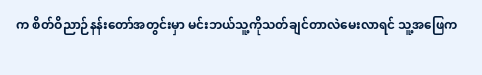က စိတ်ဝိညာဉ်နန်းတော်အတွင်းမှာ မင်းဘယ်သူ့ကိုသတ်ချင်တာလဲမေးလာရင် သူ့အဖြေက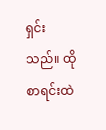ရှင်းသည်။ ထိုစာရင်းထဲ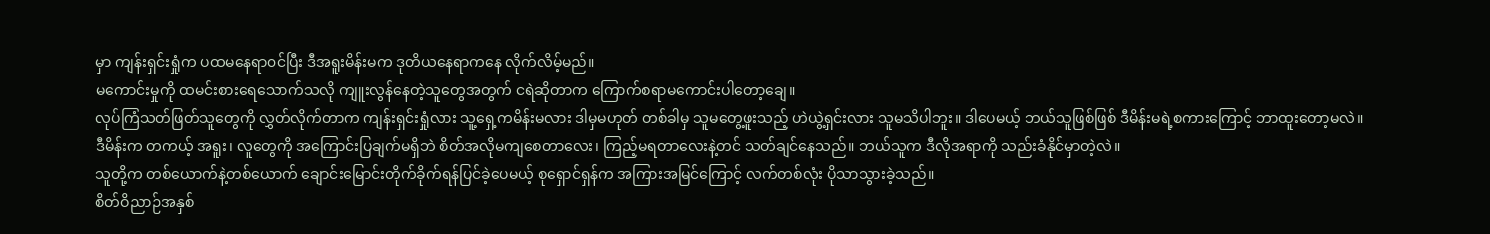မှာ ကျန်းရှင်းရှုံက ပထမနေရာ၀င်ပြီး ဒီအရူးမိန်းမက ဒုတိယနေရာကနေ လိုက်လိမ့်မည်။
မကောင်းမှုကို ထမင်းစားရေသောက်သလို ကျူးလွန်နေတဲ့သူတွေအတွက် ငရဲဆိုတာက ကြောက်စရာမကောင်းပါတော့ချေ။
လုပ်ကြံသတ်ဖြတ်သူတွေကို လွှတ်လိုက်တာက ကျန်းရှင်းရှုံလား သူ့ရှေ့ကမိန်းမလား ဒါမှမဟုတ် တစ်ခါမှ သူမတွေ့ဖူးသည့် ဟဲယွဲ့ရှင်းလား သူမသိပါဘူး။ ဒါပေမယ့် ဘယ်သူဖြစ်ဖြစ် ဒီမိန်းမရဲ့စကားကြောင့် ဘာထူးတော့မလဲ။
ဒီမိန်းက တကယ့် အရူး၊ လူတွေကို အကြောင်းပြချက်မရှိဘဲ စိတ်အလိုမကျစေတာလေး၊ ကြည့်မရတာလေးနဲ့တင် သတ်ချင်နေသည်။ ဘယ်သူက ဒီလိုအရာကို သည်းခံနိုင်မှာတဲ့လဲ။
သူတို့က တစ်ယောက်နဲ့တစ်ယောက် ချောင်းမြောင်းတိုက်ခိုက်ရန်ပြင်ခဲ့ပေမယ့် စုရှောင်ရှန်က အကြားအမြင်ကြောင့် လက်တစ်လုံး ပိုသာသွားခဲ့သည်။
စိတ်ဝိညာဉ်အနှစ်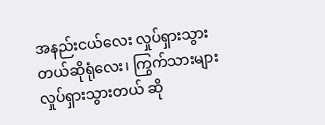အနည်းငယ်လေး လှုပ်ရှားသွားတယ်ဆိုရုံလေး၊ ကြွက်သားများ လှုပ်ရှားသွားတယ် ဆို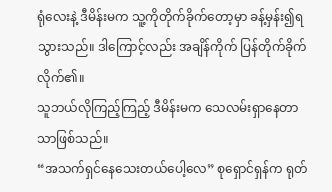ရုံလေးနဲ့ ဒီမိန်းမက သူ့ကိုတိုက်ခိုက်တော့မှာ ခန့်မှန်း၍ရသွားသည်။ ဒါကြောင့်လည်း အချိန်ကိုက် ပြန်တိုက်ခိုက်လိုက်၏။
သူဘယ်လိုကြည့်ကြည့် ဒီမိန်းမက သေလမ်းရှာနေတာသာဖြစ်သည်။
“အသက်ရှင်နေသေးတယ်ပေါ့လေ” စုရှောင်ရှန်က ရုတ်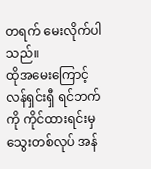တရက် မေးလိုက်ပါသည်။
ထိုအမေးကြောင့် လန်ရှင်းရှီ ရင်ဘက်ကို ကိုင်ထားရင်းမှ သွေးတစ်လုပ် အန်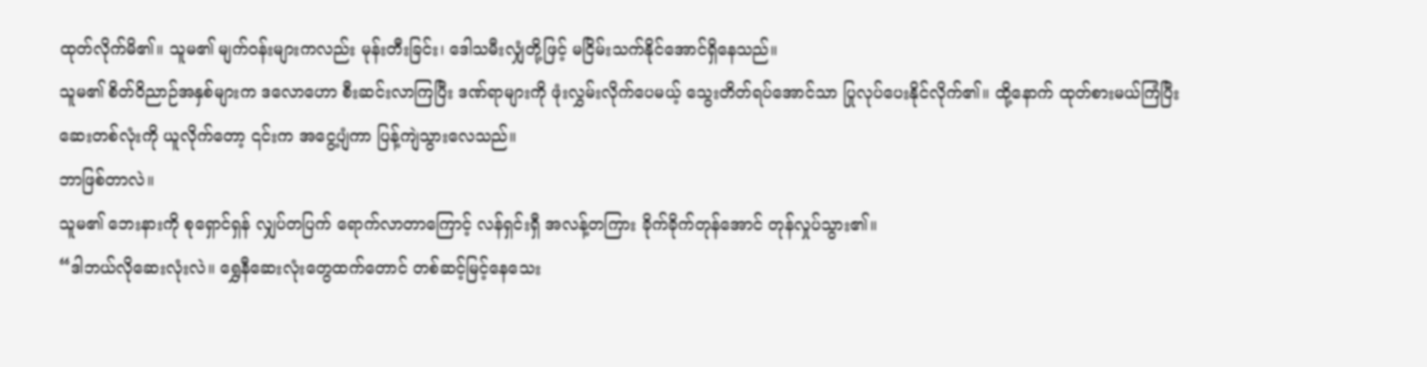ထုတ်လိုက်မိ၏။ သူမ၏ မျက်၀န်းများကလည်း မုန်းတီးခြင်း၊ ဒေါသမီးလျှံတို့ဖြင့် မငြိမ်းသက်နိုင်အောင်ရှိနေသည်။
သူမ၏ စိတ်ဝိညာဉ်အနှစ်များက ဒလောဟော စီးဆင်းလာကြပြီး ဒဏ်ရာများကို ဖုံးလွှမ်းလိုက်ပေမယ့် သွေးတိတ်ရပ်အောင်သာ ပြုလုပ်ပေးနိုင်လိုက်၏။ ထို့နောက် ထုတ်စားမယ်ကြံပြီး ဆေးတစ်လုံးကို ယူလိုက်တော့ ၎င်းက အငွေ့ပျံကာ ပြန့်ကျဲသွားလေသည်။
ဘာဖြစ်တာလဲ။
သူမ၏ ဘေးနားကို စုရှောင်ရှန် လျှပ်တပြက် ရောက်လာတာကြောင့် လန်ရှင်းရှီ အလန့်တကြား ခိုက်ခိုက်တုန်အောင် တုန်လှုပ်သွား၏။
“ဒါဘယ်လိုဆေးလုံးလဲ။ ရွှေနီဆေးလုံးတွေထက်တောင် တစ်ဆင့်မြင့်နေသေး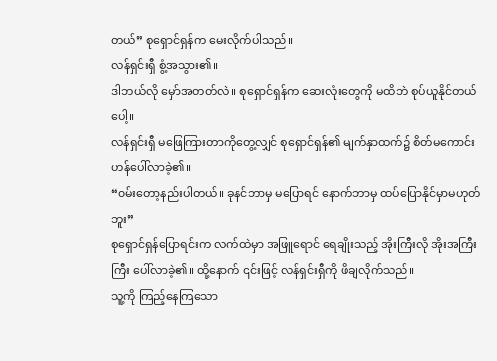တယ်” စုရှောင်ရှန်က မေးလိုက်ပါသည်။
လန်ရှင်းရှီ စွံ့အသွား၏။
ဒါဘယ်လို မှော်အတတ်လဲ။ စုရှောင်ရှန်က ဆေးလုံးတွေကို မထိဘဲ စုပ်ယူနိုင်တယ်ပေါ့။
လန်ရှင်းရှီ မဖြေကြားတာကိုတွေ့လျှင် စုရှောင်ရှန်၏ မျက်နှာထက်၌ စိတ်မကောင်းဟန်ပေါ်လာခဲ့၏။
“၀မ်းတော့နည်းပါတယ်။ ခုနင်ဘာမှ မပြောရင် နောက်ဘာမှ ထပ်ပြောနိုင်မှာမဟုတ်ဘူး”
စုရှောင်ရှန်ပြောရင်းက လက်ထဲမှာ အဖြူရောင် ရေချိုးသည့် အိုးကြီးလို အိုးအကြီးကြီး ပေါ်လာခဲ့၏။ ထို့နောက် ၎င်းဖြင့် လန်ရှင်းရှီကို ဖိချလိုက်သည်။
သူ့ကို ကြည့်နေကြသော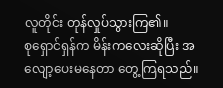လူတိုင်း တုန်လှုပ်သွားကြ၏။
စုရှောင်ရှန်က မိန်းကလေးဆိုပြီး အလျော့ပေးမနေတာ တွေ့ကြရသည်။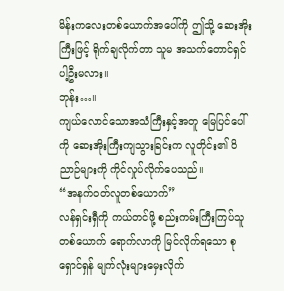မိန်းကလေးတစ်ယောက်အပေါ်ကို ဤသို့ ဆေးအိုးကြီးဖြင့် ရိုက်ချလိုက်တာ သူမ အသက်တောင်ရှင်ပါ့ဦးမလား။
ဘုန်း…။
ကျယ်လောင်သောအသံကြီးနှင့်အတူ မြေပြင်ပေါ်ကို ဆေးအိုးကြီးကျသွားခြင်းက လူတိုင်း၏ ဝိညာဉ်များကို ကိုင်လှုပ်လိုက်ပေသည်။
“အနက်၀တ်လူတစ်ယောက်”
လန်ရှင်းရှီကို ကယ်တင်ဖို့ စည်းကမ်းကြီးကြပ်သူတစ်ယောက် ရောက်လာကို မြင်လိုက်ရသော စုရှောင်ရှန် မျက်လုံးများမှေးလိုက်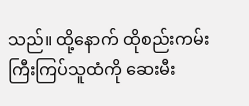သည်။ ထို့နောက် ထိုစည်းကမ်းကြီးကြပ်သူထံကို ဆေးမီး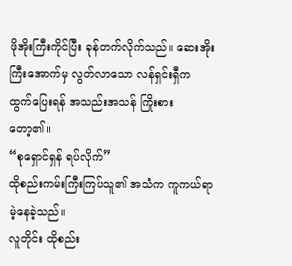ဖိုအိုးကြီးကိုင်ပြီး ခုန်တက်လိုက်သည်။ ဆေးအိုးကြီးအောက်မှ လွတ်လာသော လန်ရှင်းရှီက ထွက်ပြေးရန် အသည်းအသန် ကြိုးစားတော့၏။
“စုရှောင်ရှန် ရပ်လိုက်”
ထိုစည်းကမ်းကြီးကြပ်သူ၏ အသံက ကူကယ်ရာမဲ့နေခဲ့သည်။
လူတိုင်း ထိုစည်း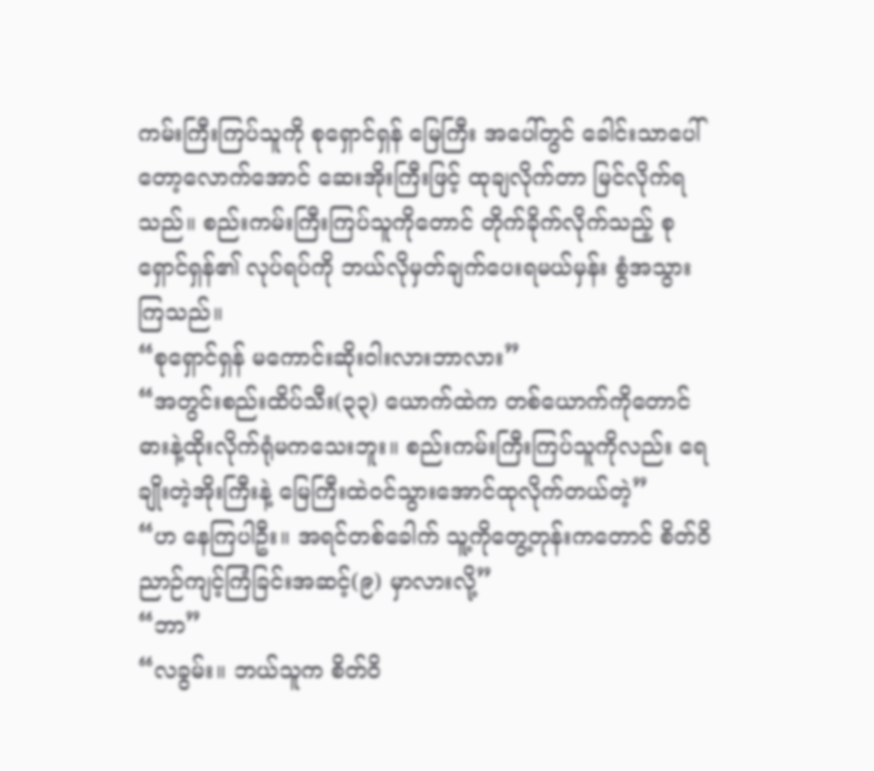ကမ်းကြီးကြပ်သူကို စုရှောင်ရှန် မြေကြီး အပေါ်တွင် ခေါင်းသာပေါ်တော့လောက်အောင် ဆေးအိုးကြီးဖြင့် ထုချလိုက်တာ မြင်လိုက်ရသည်။ စည်းကမ်းကြီးကြပ်သူကိုတောင် တိုက်ခိုက်လိုက်သည့် စုရှောင်ရှန်၏ လုပ်ရပ်ကို ဘယ်လိုမှတ်ချက်ပေးရမယ်မှန်း စွံအသွားကြသည်။
“စုရှောင်ရှန် မကောင်းဆိုးဝါးလားဘာလား”
“အတွင်းစည်းထိပ်သီး(၃၃) ယောက်ထဲက တစ်ယောက်ကိုတောင် ဓားနဲ့ထိုးလိုက်ရုံမကသေးဘူး။ စည်းကမ်းကြီးကြပ်သူကိုလည်း ရေချိုးတဲ့အိုးကြီးနဲ့ မြေကြီးထဲ၀င်သွားအောင်ထုလိုက်တယ်တဲ့”
“ဟ နေကြပါဦး။ အရင်တစ်ခေါက် သူ့ကိုတွေ့တုန်းကတောင် စိတ်ဝိညာဉ်ကျင့်ကြံခြင်းအဆင့်(၉) မှာလားလို့”
“ဘာ”
“လခွမ်း။ ဘယ်သူက စိတ်ဝိ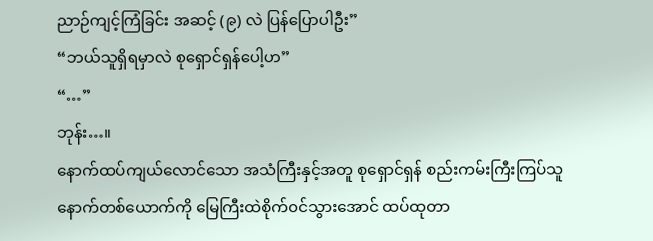ညာဉ်ကျင့်ကြံခြင်း အဆင့် (၉) လဲ ပြန်ပြောပါဦး”
“ဘယ်သူရှိရမှာလဲ စုရှောင်ရှန်ပေါ့ဟ”
“…”
ဘုန်း…။
နောက်ထပ်ကျယ်လောင်သော အသံကြီးနှင့်အတူ စုရှောင်ရှန် စည်းကမ်းကြီးကြပ်သူနောက်တစ်ယောက်ကို မြေကြီးထဲစိုက်၀င်သွားအောင် ထပ်ထုတာ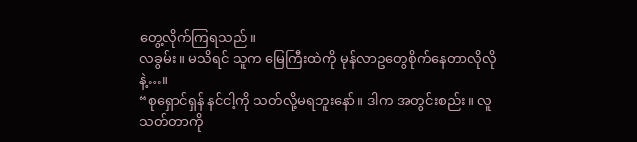တွေ့လိုက်ကြရသည်။
လခွမ်း။ မသိရင် သူက မြေကြီးထဲကို မုန်လာဥတွေစိုက်နေတာလိုလိုနဲ့…။
“စုရှောင်ရှန် နင်ငါ့ကို သတ်လို့မရဘူးနော်။ ဒါက အတွင်းစည်း။ လူသတ်တာကို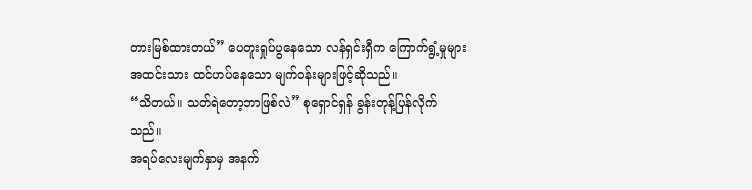တားမြစ်ထားတယ်” ပေတူးရှုပ်ပွနေသော လန်ရှင်းရှီက ကြောက်ရွံ့မှုများအထင်းသား ထင်ဟပ်နေသော မျက်၀န်းများဖြင့်ဆိုသည်။
“သိတယ်။ သတ်ရဲတော့ဘာဖြစ်လဲ” စုရှောင်ရှန် ခွန်းတုန့်ပြန်လိုက်သည်။
အရပ်လေးမျက်နှာမှ အနက်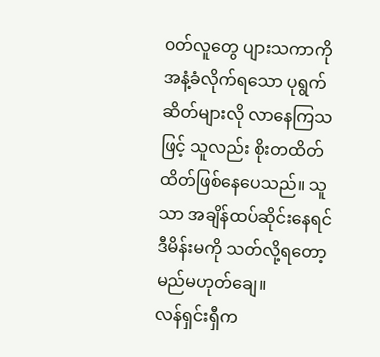၀တ်လူတွေ ပျားသကာကို အနံ့ခံလိုက်ရသော ပုရွက်ဆိတ်များလို လာနေကြသဖြင့် သူလည်း စိုးတထိတ်ထိတ်ဖြစ်နေပေသည်။ သူသာ အချိန်ထပ်ဆိုင်းနေရင် ဒီမိန်းမကို သတ်လို့ရတော့မည်မဟုတ်ချေ။
လန်ရှင်းရှီက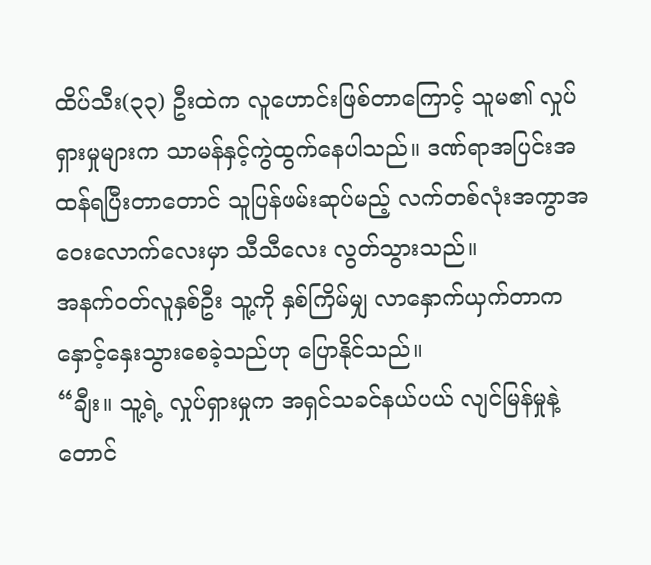ထိပ်သီး(၃၃) ဦးထဲက လူဟောင်းဖြစ်တာကြောင့် သူမ၏ လှုပ်ရှားမှုများက သာမန်နှင့်ကွဲထွက်နေပါသည်။ ဒဏ်ရာအပြင်းအထန်ရပြီးတာတောင် သူပြန်ဖမ်းဆုပ်မည့် လက်တစ်လုံးအကွာအဝေးလောက်လေးမှာ သီသီလေး လွတ်သွားသည်။
အနက်၀တ်လူနှစ်ဦး သူ့ကို နှစ်ကြိမ်မျှ လာနှောက်ယှက်တာက နှောင့်နှေးသွားစေခဲ့သည်ဟု ပြောနိုင်သည်။
“ချီး။ သူ့ရဲ့ လှုပ်ရှားမှုက အရှင်သခင်နယ်ပယ် လျင်မြန်မှုနဲ့တောင်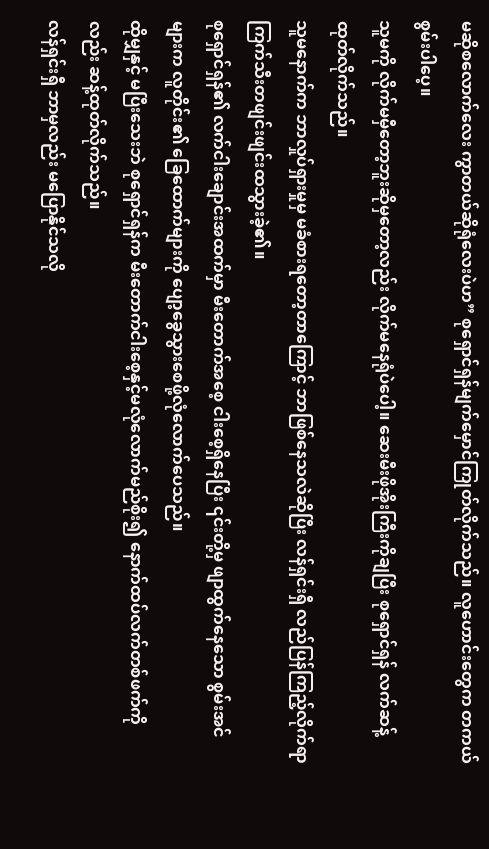မဆိုစလောက်လေး ကွာတယ်ဆိုရုံလေးပဲဟ” စုရှောင်ရှန်မျက်မှောင်ကြုတ်လိုက်သည်။ လူဟောင်းတွေက တကယ် စွမ်းပါပေ့။
သူမကို လိုက်မမှီတော့ဘူးဆိုမှတော့လည်း လိုက်မနေရုံပဲပေါ့။ ဆေးမီးဖိုအိုးကြီးကိုချပြီး စုရှောင်ရှန် လက်ဆန့်ထုတ်လိုက်သည်။
သူမနောက်က ဘာလှုပ်ရှားမှုမှ မခံစားရတော့တာကြောင့် ဘာဖြစ်နေသလဲဆိုပြီး လန်ရှင်းရှီ လည်ပြန်ကြည့်လိုက်ရာ ကြက်သီးတဖျင်းဖျင်းထသွားခဲ့၏။
စုရှောင်ရှန်၏ လက်ငါးချောင်းအထက်မှာ မီးတောက်အစေ့ ငါးစေ့ရှိနေပြီး ၎င်းတို့မှ ဖျာထွက်နေသော စွမ်းအင်များက လူတိုင်း၏ ခြေထောက်များကို ပျော့ခွေသွားစေဖို့လုံလောက်ပေသည်။
ထိုမျှနှင့် မပြီးသေးဘဲ စုရှောင်ရှန်က မီးတောက်ငါးစေ့နှင့်မလုံလောက်မည်စိုး၍ နောက်ထပ်လက်တစ်ဖက်ကိုလည်း ဆန့်ထုတ်လိုက်သည်။
လန်ရှင်းရှီ ဘာမှလည်း မပြောနိုင်သလို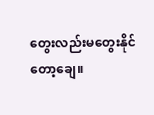တွေးလည်းမတွေးနိုင်တော့ချေ။